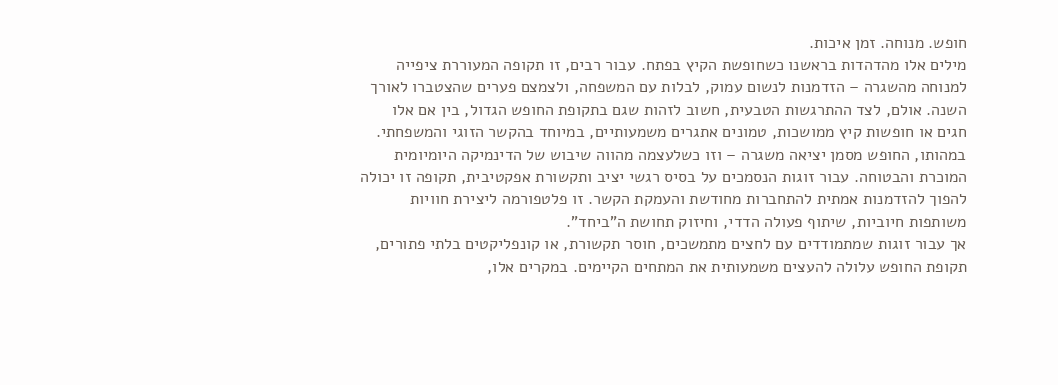חופש. מנוחה. זמן איכות.
מילים אלו מהדהדות בראשנו כשחופשת הקיץ בפתח. עבור רבים, זו תקופה המעוררת ציפייה למנוחה מהשגרה – הזדמנות לנשום עמוק, לבלות עם המשפחה, ולצמצם פערים שהצטברו לאורך השנה. אולם, לצד ההתרגשות הטבעית, חשוב לזהות שגם בתקופת החופש הגדול, בין אם אלו חגים או חופשות קיץ ממושכות, טמונים אתגרים משמעותיים, במיוחד בהקשר הזוגי והמשפחתי.
במהותו, החופש מסמן יציאה משגרה – וזו כשלעצמה מהווה שיבוש של הדינמיקה היומיומית המוכרת והבטוחה. עבור זוגות הנסמכים על בסיס רגשי יציב ותקשורת אפקטיבית, תקופה זו יכולה להפוך להזדמנות אמתית להתחברות מחודשת והעמקת הקשר. זו פלטפורמה ליצירת חוויות משותפות חיוביות, שיתוף פעולה הדדי, וחיזוק תחושת ה"ביחד".
אך עבור זוגות שמתמודדים עם לחצים מתמשכים, חוסר תקשורת, או קונפליקטים בלתי פתורים, תקופת החופש עלולה להעצים משמעותית את המתחים הקיימים. במקרים אלו,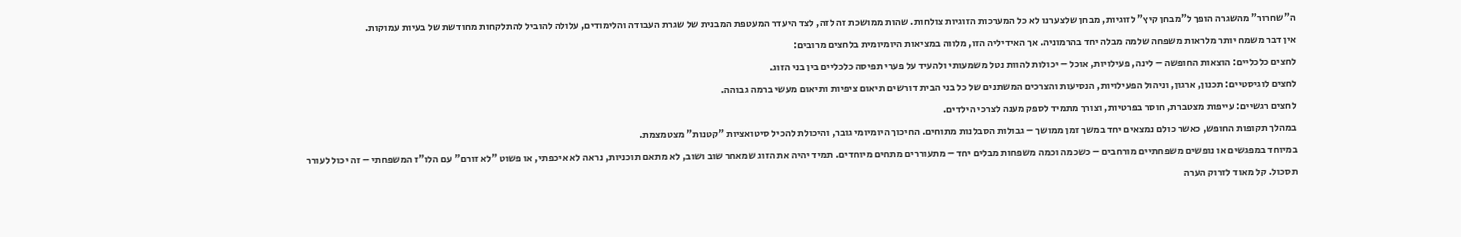ה"שחרור" מהשגרה הופך ל"מבחן קיץ" לזוגיות, מבחן שלצערנו לא כל המערכות הזוגיות צולחות. שהות ממושכת זה לזה, לצד היעדר המעטפת המבנית של שגרת העבודה והלימודים, עלולה להוביל להתלקחות מחודשת של בעיות עמוקות.
אין דבר משמח יותר מלראות משפחה שלמה מבלה יחד בהרמוניה. אך האידיליה הזו, מלווה במציאות היומיומית בלחצים מרובים:
לחצים כלכליים: הוצאות החופשה – לינה, פעילויות, אוכל – יכולות להוות נטל משמעותי ולהעיד על פערי תפיסה כלכליים בין בני הזוג.
לחצים לוגיסטיים: תכנון, ארגון, וניהול הפעילויות, הנסיעות והצרכים המשתנים של כל בני הבית דורשים תיאום ציפיות ותיאום מעשי ברמה גבוהה.
לחצים רגשיים: עייפות מצטברת, חוסר בפרטיות, וצורך מתמיד לספק מענה לצרכי הילדים.
במהלך תקופות החופש, כאשר כולם נמצאים יחד במשך זמן ממושך – גבולות הסבלנות מתוחים. החיכוך היומיומי גובר, והיכולת להכיל סיטואציות "קטנות" מצטמצמת.
במיוחד במפגשים או נופשים משפחתיים מורחבים – כשכמה וכמה משפחות מבלים יחד – מתעוררים מתחים מיוחדים. תמיד יהיה את הזוג שמאחר שוב ושוב, לא מתאם תוכניות, נראה לא איכפתי, או פשוט "לא זורם" עם הלו"ז המשפחתי – זה יכול לעורר תסכול. קל מאוד לזרוק הערה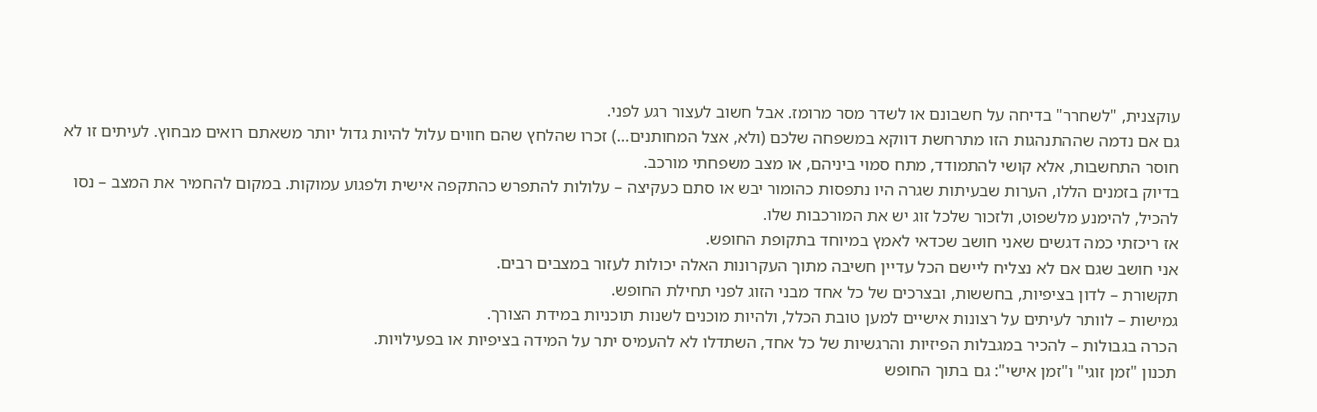עוקצנית, "לשחרר" בדיחה על חשבונם או לשדר מסר מרומז. אבל חשוב לעצור רגע לפני.
גם אם נדמה שההתנהגות הזו מתרחשת דווקא במשפחה שלכם (ולא, אצל המחותנים…) זכרו שהלחץ שהם חווים עלול להיות גדול יותר משאתם רואים מבחוץ. לעיתים זו לא חוסר התחשבות, אלא קושי להתמודד, מתח סמוי ביניהם, או מצב משפחתי מורכב.
בדיוק בזמנים הללו, הערות שבעיתות שגרה היו נתפסות כהומור יבש או סתם כעקיצה – עלולות להתפרש כהתקפה אישית ולפגוע עמוקות. במקום להחמיר את המצב – נסו להכיל, להימנע מלשפוט, ולזכור שלכל זוג יש את המורכבות שלו.
אז ריכזתי כמה דגשים שאני חושב שכדאי לאמץ במיוחד בתקופת החופש.
אני חושב שגם אם לא נצליח ליישם הכל עדיין חשיבה מתוך העקרונות האלה יכולות לעזור במצבים רבים.
תקשורת – לדון בציפיות, בחששות, ובצרכים של כל אחד מבני הזוג לפני תחילת החופש.
גמישות – לוותר לעיתים על רצונות אישיים למען טובת הכלל, ולהיות מוכנים לשנות תוכניות במידת הצורך.
הכרה בגבולות – להכיר במגבלות הפיזיות והרגשיות של כל אחד, השתדלו לא להעמיס יתר על המידה בציפיות או בפעילויות.
תכנון "זמן זוגי" ו"זמן אישי": גם בתוך החופש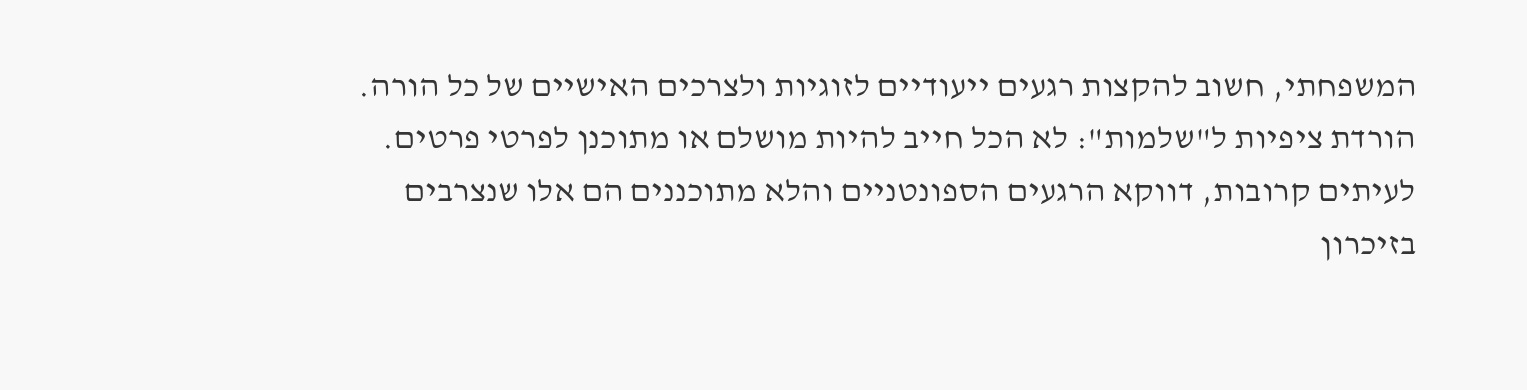המשפחתי, חשוב להקצות רגעים ייעודיים לזוגיות ולצרכים האישיים של כל הורה.
הורדת ציפיות ל"שלמות": לא הכל חייב להיות מושלם או מתוכנן לפרטי פרטים. לעיתים קרובות, דווקא הרגעים הספונטניים והלא מתוכננים הם אלו שנצרבים בזיכרון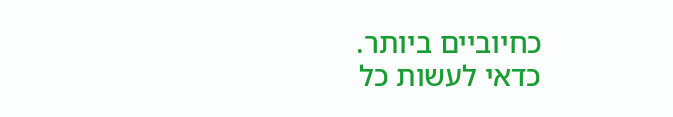כחיוביים ביותר.
כדאי לעשות כל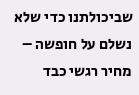שביכולתנו כדי שלא נשלם על חופשה – מחיר רגשי כבד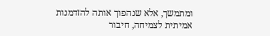ומתמשך, אלא שנהפוך אותה להזדמנות אמיתית לצמיחה, חיבור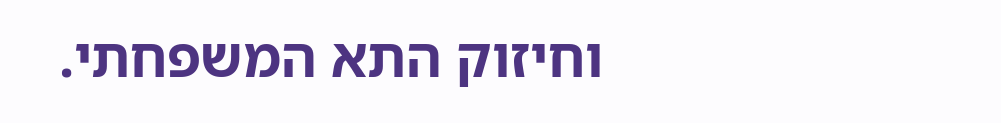וחיזוק התא המשפחתי.